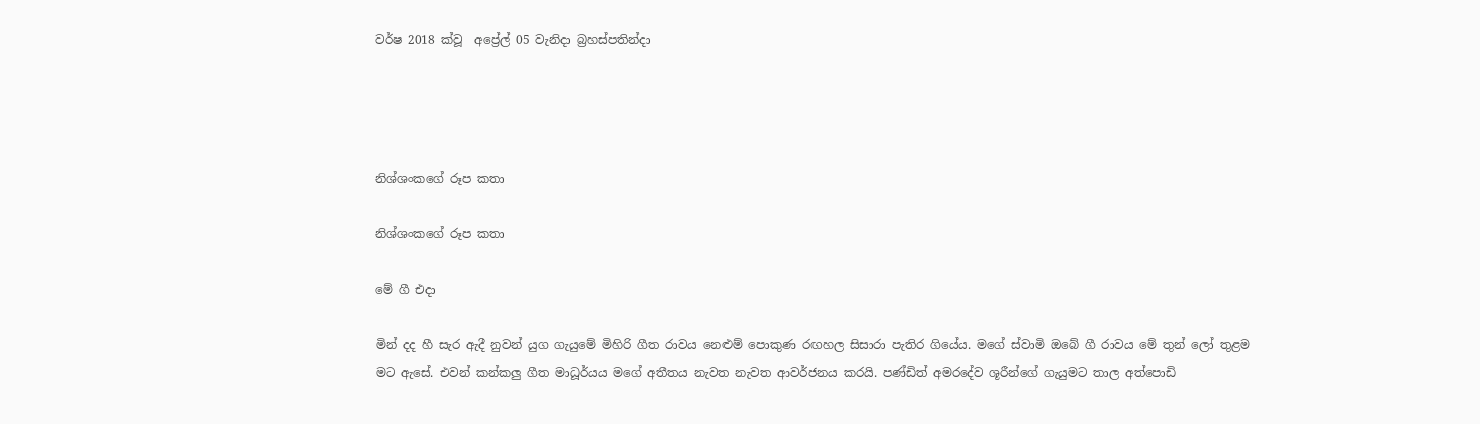වර්ෂ 2018 ක්වූ  අප්‍රේල් 05 වැනිදා බ්‍රහස්පතින්දා




නිශ්ශංකගේ රූප කතා

නිශ්ශංකගේ රූප කතා

මේ ගී එදා

මින් දද හී සැර ඇදී නුවන් යුග ගැයුමේ මිහිරි ගීත රාවය නෙළුම් පොකුණ රඟහල සිසාරා පැතිර ගියේය. මගේ ස්වාමි ඔබේ ගී රාවය මේ තුන් ලෝ තුළම මට ඇසේ. එවන් කන්කලු ගීත මාධූර්යය මගේ අතීතය නැවත නැවත ආවර්ජනය කරයි. පණ්ඩිත් අමරදේව ශූරීන්ගේ ගැයුමට තාල අත්පොඩි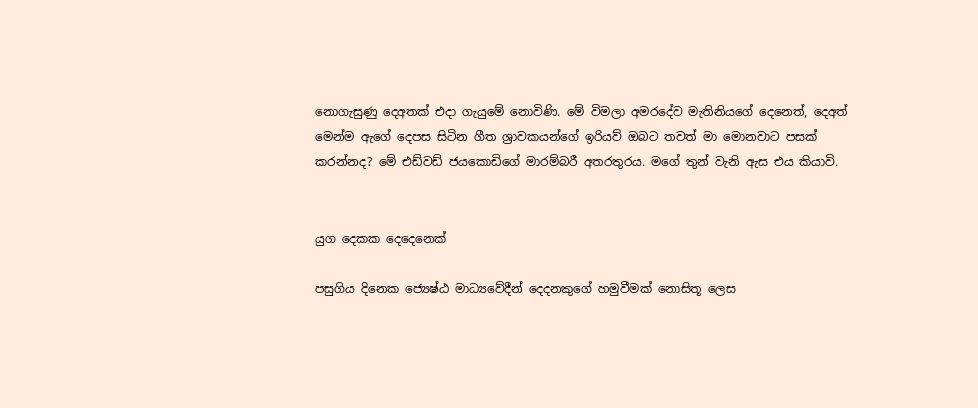නොගැසුණු දෙඅතක් එදා ගැයුමේ නොවිණි. මේ විමලා අමරදේව මැතිනියගේ දෙනෙත්, දෙඅත් මෙන්ම ඇගේ දෙපස සිටින ගීත ශ්‍රාවකයන්ගේ ඉරියව් ඔබට තවත් මා මොනවාට පසක් කරන්නද? මේ එඩ්වඩ් ජයකොඩිගේ මාරම්බරී අතරතුරය. මගේ තුන් වැනි ඇස එය කියාවි.


යුග දෙකක දෙදෙනෙක්

පසුගිය දිනෙක ජ්‍යෙෂ්ඨ මාධ්‍යවේදීන් දෙදනකුගේ හමුවීමක් නොසිතූ ලෙස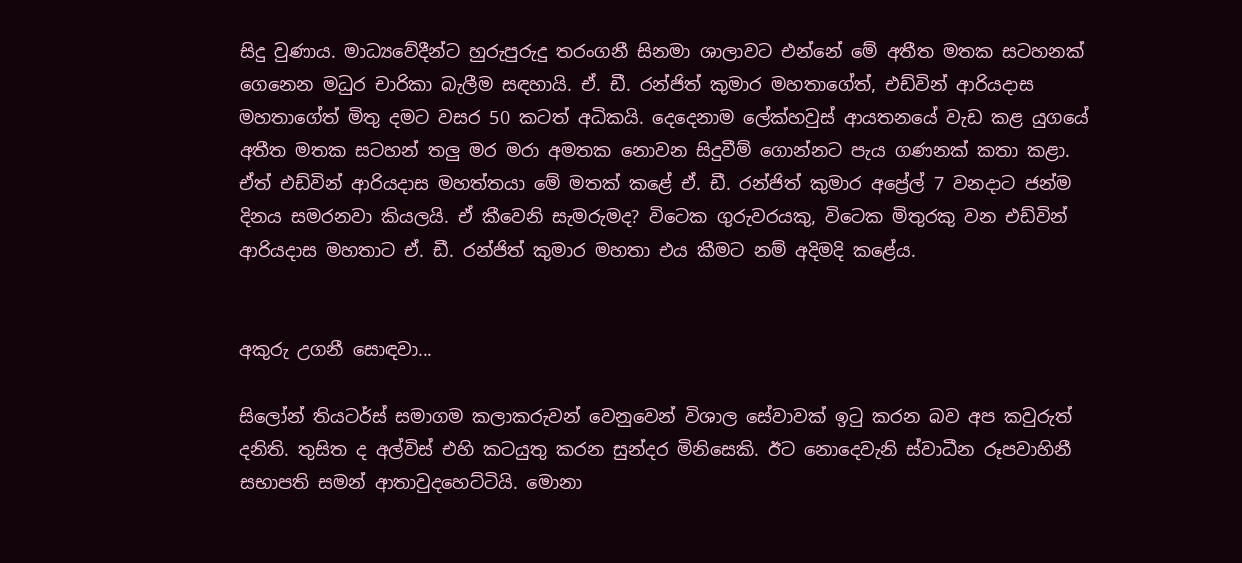සිදු වුණාය. මාධ්‍යවේදීන්ට හුරුපුරුදු තරංගනී සිනමා ශාලාවට එන්නේ මේ අතීත මතක සටහනක් ගෙනෙන මධුර චාරිකා බැලීම සඳහායි. ඒ. ඩී. රන්ජිත් කුමාර මහතාගේත්, එඩ්වින් ආරියදාස මහතාගේත් මිතු දමට වසර 50 කටත් අධිකයි. දෙදෙනාම ලේක්හවුස් ආයතනයේ වැඩ කළ යුගයේ අතීත මතක සටහන් තලු මර මරා අමතක නොවන සිදුවීම් ගොන්නට පැය ගණනක් කතා කළා. ඒත් එඩ්වින් ආරියදාස මහත්තයා මේ මතක් කළේ ඒ. ඩී. රන්ජිත් කුමාර අප්‍රේල් 7 වනදාට ජන්ම දිනය සමරනවා කියලයි. ඒ කීවෙනි සැමරුමද? විටෙක ගුරුවරයකු, විටෙක මිතුරකු වන එඩ්වින් ආරියදාස මහතාට ඒ. ඩී. රන්ජිත් කුමාර මහතා එය කීමට නම් අදිමදි කළේය.


අකුරු උගනී සොඳවා...

සිලෝන් තියටර්ස් සමාගම කලාකරුවන් වෙනුවෙන් විශාල සේවාවක් ඉටු කරන බව අප කවුරුත් දනිති. තුසිත ද අල්විස් එහි කටයුතු කරන සුන්දර මිනිසෙකි. ඊට නොදෙවැනි ස්වාධීන රූපවාහිනී සභාපති සමන් ආතාවුදහෙට්ටියි. මොනා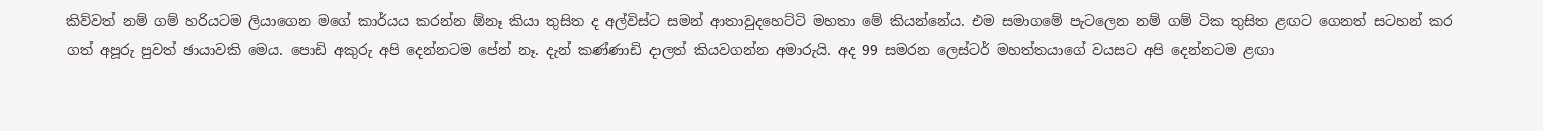කිව්වත් නම් ගම් හරියටම ලියාගෙන මගේ කාර්යය කරන්න ඕනෑ කියා තුසිත ද අල්විස්ට සමන් ආතාවුදහෙට්ටි මහතා මේ කියන්නේය. එම සමාගමේ පැටලෙන නම් ගම් ටික තුසිත ළඟට ගෙනත් සටහන් කර ගත් අපූරු පුවත් ඡායාවකි මෙය. පොඩි අකුරු අපි දෙන්නටම පේන් නෑ. දැන් කණ්ණාඩි දාලත් කියවගන්න අමාරුයි. අද 99 සමරන ලෙස්ටර් මහත්තයාගේ වයසට අපි දෙන්නටම ළඟා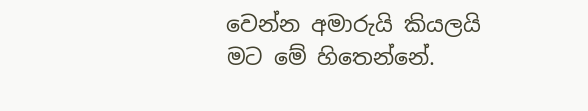වෙන්න අමාරුයි කියලයි මට මේ හිතෙන්නේ.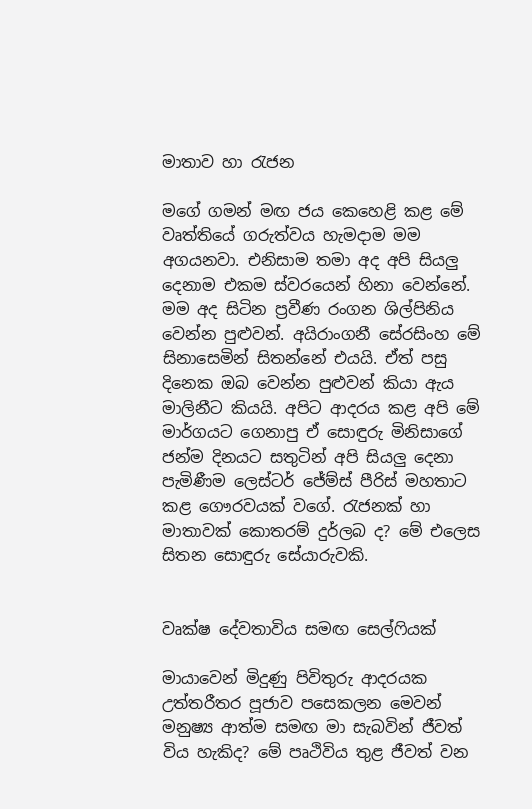මාතාව හා රැජන

මගේ ගමන් මඟ ජය කෙහෙළි කළ මේ වෘත්තියේ ගරුත්වය හැමදාම මම අගයනවා. එනිසාම තමා අද අපි සියලු දෙනාම එකම ස්වරයෙන් හිනා වෙන්නේ. මම අද සිටින ප්‍රවීණ රංගන ශිල්පිනිය වෙන්න පුළුවන්. අයිරාංගනී සේරසිංහ මේ සිනාසෙමින් සිතන්නේ එයයි. ඒත් පසු දිනෙක ඔබ වෙන්න පුළුවන් කියා ඇය මාලිනීට කියයි. අපිට ආදරය කළ අපි මේ මාර්ගයට ගෙනාපු ඒ සොඳුරු මිනිසාගේ ජන්ම දිනයට සතුටින් අපි සියලු දෙනා පැමිණීම ලෙස්ටර් ජේම්ස් පීරිස් මහතාට කළ ගෞරවයක් වගේ. රැජනක් හා මාතාවක් කොතරම් දුර්ලබ ද? මේ එලෙස සිතන සොඳුරු සේයාරුවකි.


වෘක්ෂ දේවතාවිය සමඟ සෙල්ෆියක්

මායාවෙන් මිදුණු පිවිතුරු ආදරයක උත්තරීතර පූජාව පසෙකලන මෙවන් මනුෂ්‍ය ආත්ම සමඟ මා සැබවින් ජීවත් විය හැකිද? මේ පෘථිවිය තුළ ජීවත් වන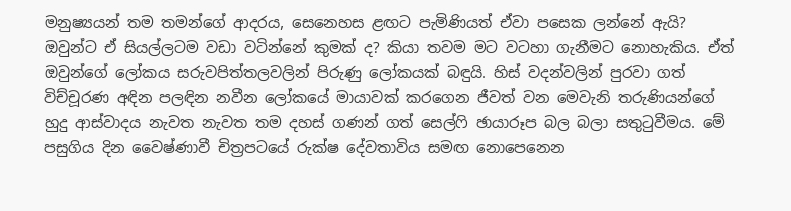මනුෂ්‍යයන් තම තමන්ගේ ආදරය, සෙනෙහස ළඟට පැමිණියත් ඒවා පසෙක ලන්නේ ඇයි? ඔවුන්ට ඒ සියල්ලටම වඩා වටින්නේ කුමක් ද? කියා තවම මට වටහා ගැනීමට නොහැකිය. ඒත් ඔවුන්ගේ ලෝකය සරුවපිත්තලවලින් පිරුණු ලෝකයක් බඳුයි. හිස් වදන්වලින් පුරවා ගත් විච්චූරණ අඳින පලඳින නවීන ලෝකයේ මායාවක් කරගෙන ජීවත් වන මෙවැනි තරුණියන්ගේ හුදු ආස්වාදය නැවත නැවත තම දහස් ගණන් ගත් සෙල්ෆි ඡායාරූප බල බලා සතුටුවීමය. මේ පසුගිය දින වෛෂ්ණාවී චිත්‍රපටයේ රුක්ෂ දේවතාවිය සමඟ නොපෙනෙන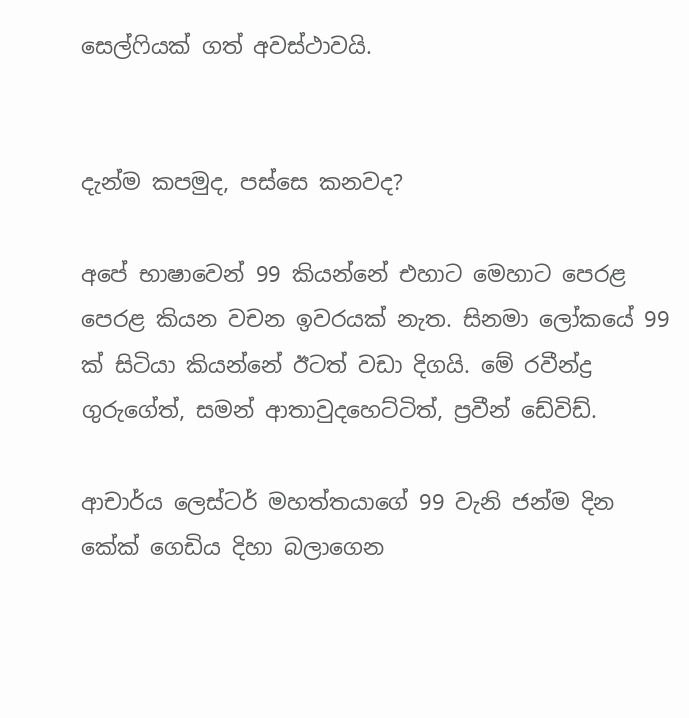සෙල්ෆියක් ගත් අවස්ථාවයි.


දැන්ම කපමුද, පස්සෙ කනවද?

අපේ භාෂාවෙන් 99 කියන්නේ එහාට මෙහාට පෙරළ පෙරළ කියන වචන ඉවරයක් නැත. සිනමා ලෝකයේ 99 ක් සිටියා කියන්නේ ඊටත් වඩා දිගයි. මේ රවීන්ද්‍ර ගුරුගේත්, සමන් ආතාවුදහෙට්ටිත්, ප්‍රවීන් ඩේවිඩ්.

ආචාර්ය ලෙස්ටර් මහත්තයාගේ 99 වැනි ජන්ම දින කේක් ගෙඩිය දිහා බලාගෙන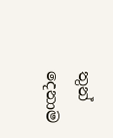තුන් දෙනාම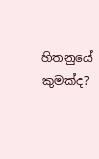හිතනුයේ කුමක්ද?